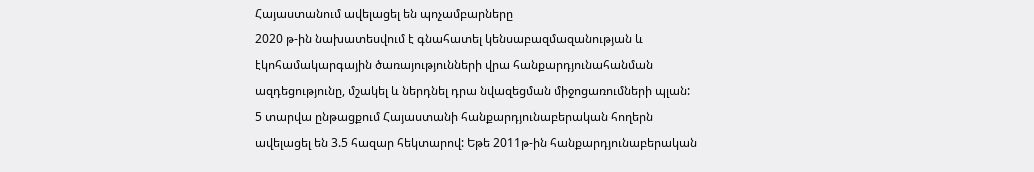Հայաստանում ավելացել են պոչամբարները
2020 թ-ին նախատեսվում է գնահատել կենսաբազմազանության և էկոհամակարգային ծառայությունների վրա հանքարդյունահանման ազդեցությունը, մշակել և ներդնել դրա նվազեցման միջոցառումների պլան:
5 տարվա ընթացքում Հայաստանի հանքարդյունաբերական հողերն ավելացել են 3.5 հազար հեկտարով: Եթե 2011թ-ին հանքարդյունաբերական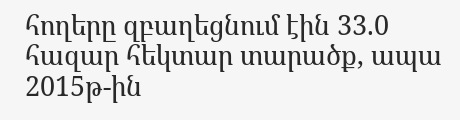հողերը զբաղեցնում էին 33.0 հազար հեկտար տարածք, ապա 2015թ-ին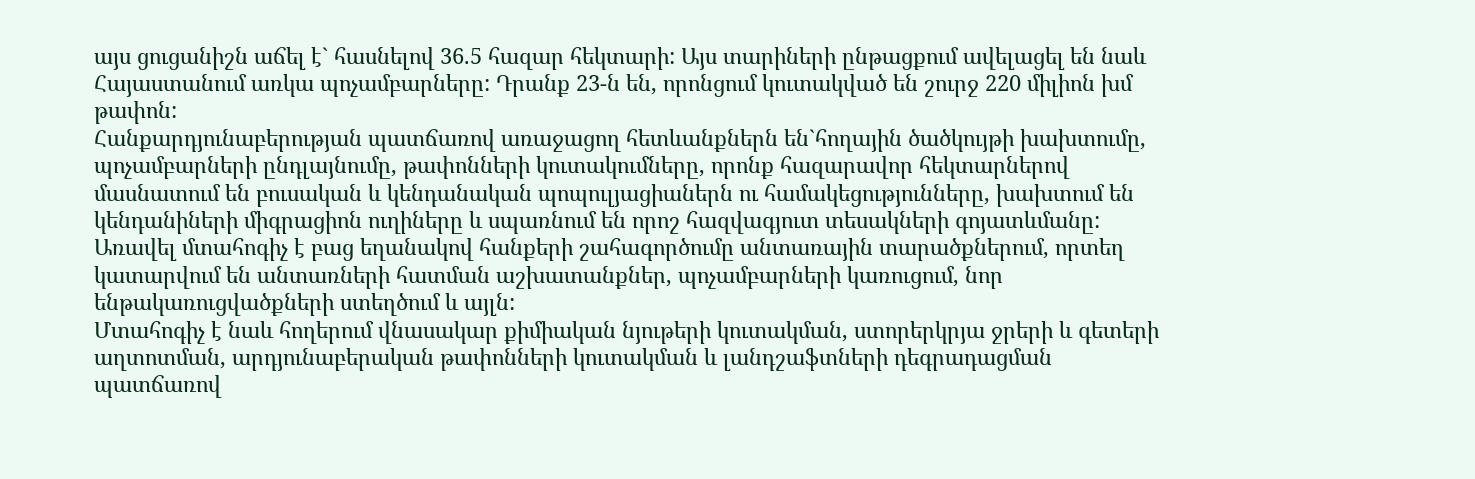այս ցուցանիշն աճել է` հասնելով 36.5 հազար հեկտարի: Այս տարիների ընթացքում ավելացել են նաև Հայաստանում առկա պոչամբարները: Դրանք 23-ն են, որոնցում կուտակված են շուրջ 220 միլիոն խմ թափոն:
Հանքարդյունաբերության պատճառով առաջացող հետևանքներն են`հողային ծածկույթի խախտումը, պոչամբարների ընդլայնումը, թափոնների կուտակումները, որոնք հազարավոր հեկտարներով մասնատում են բուսական և կենդանական պոպուլյացիաներն ու համակեցությունները, խախտում են կենդանիների միգրացիոն ուղիները և սպառնում են որոշ հազվագյուտ տեսակների գոյատևմանը:
Առավել մտահոգիչ է բաց եղանակով հանքերի շահագործումը անտառային տարածքներում, որտեղ կատարվում են անտառների հատման աշխատանքներ, պոչամբարների կառուցում, նոր ենթակառուցվածքների ստեղծում և այլն:
Մտահոգիչ է նաև հողերում վնասակար քիմիական նյութերի կուտակման, ստորերկրյա ջրերի և գետերի աղտոտման, արդյունաբերական թափոնների կուտակման և լանդշաֆտների դեգրադացման պատճառով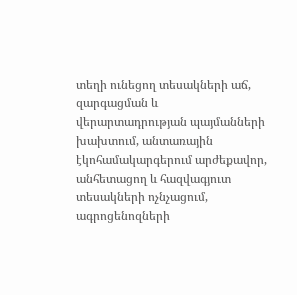տեղի ունեցող տեսակների աճ, զարգացման և վերարտադրության պայմանների խախտում, անտառային էկոհամակարգերում արժեքավոր, անհետացող և հազվագյուտ տեսակների ոչնչացում, ագրոցենոզների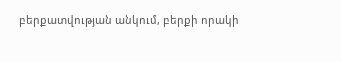բերքատվության անկում, բերքի որակի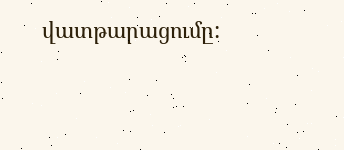վատթարացումը: